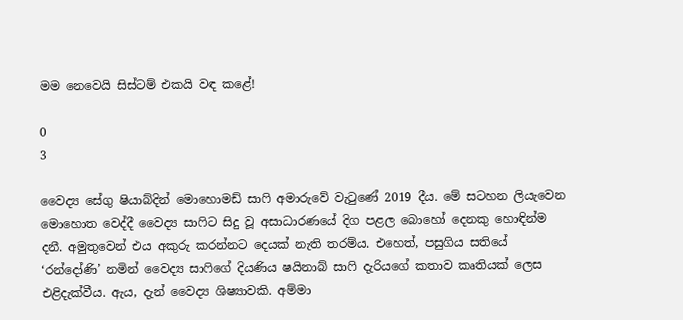මම නෙවෙයි සිස්ටම් එකයි වඳ කළේ!

0
3

වෛද්‍ය සේගු ෂියාබ්දින් මොහොමඩ් සාෆි අමාරුවේ වැටුණේ 2019 දීය. මේ සටහන ලියැවෙන මොහොත වෙද්දී වෛද්‍ය සාෆිට සිදු වූ අසාධාරණයේ දිග පළල බොහෝ දෙනකු හොඳින්ම දනී. අමුතුවෙන් එය අකුරු කරන්නට දෙයක් නැති තරම්ය. එහෙත්, පසුගිය සතියේ ‘රන්දෝණි’ නමින් වෛද්‍ය සාෆිගේ දියණිය ෂයිනාබ් සාෆි දැරියගේ කතාව කෘතියක් ලෙස එළිදැක්වීය. ඇය, දැන් වෛද්‍ය ශිෂ්‍යාවකි. අම්මා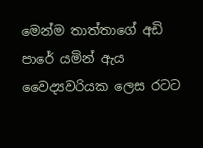මෙන්ම තාත්තාගේ අඩි පාරේ යමින් ඇය වෛද්‍යවරියක ලෙස රටට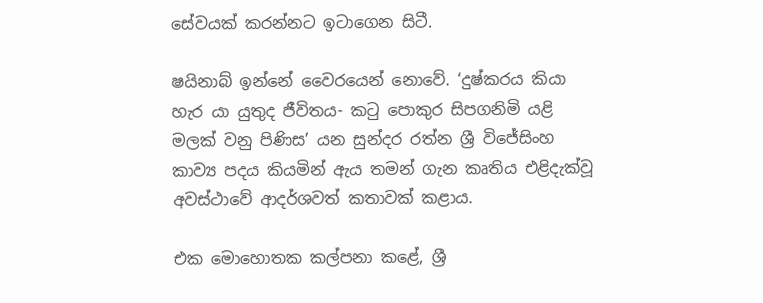සේවයක් කරන්නට ඉටාගෙන සිටී.

ෂයිනාබ් ඉන්නේ වෛරයෙන් නොවේ. ‘දුෂ්කරය කියා හැර යා යුතුද ජීවිතය- කටු පොකුර සිපගනිමි යළි මලක් වනු පිණිස’ යන සුන්දර රත්න ශ්‍රී විජේසිංහ කාව්‍ය පදය කියමින් ඇය තමන් ගැන කෘතිය එළිදැක්වූ අවස්ථාවේ ආදර්ශවත් කතාවක් කළාය.

එක මොහොතක කල්පනා කළේ, ශ්‍රී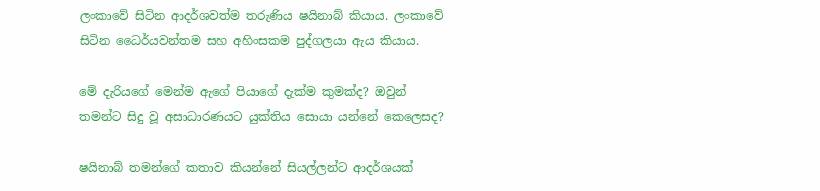ලංකාවේ සිටින ආදර්ශවත්ම තරුණිය ෂයිනාබ් කියාය. ලංකාවේ සිටින ධෛර්යවන්තම සහ අහිංසකම පුද්ගලයා ඇය කියාය.

මේ දැරියගේ මෙන්ම ඇගේ පියාගේ දැක්ම කුමක්ද? ඔවුන් තමන්ට සිදු වූ අසාධාරණයට යුක්තිය සොයා යන්නේ කෙලෙසද?

ෂයිනාබ් තමන්ගේ කතාව කියන්නේ සියල්ලන්ට ආදර්ශයක්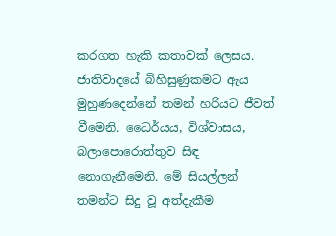කරගත හැකි කතාවක් ලෙසය. ජාතිවාදයේ බිහිසුණුකමට ඇය මුහුණදෙන්නේ තමන් හරියට ජීවත් වීමෙනි. ධෛර්යය, විශ්වාසය, බලාපොරොත්තුව සිඳ නොගැනීමෙනි. මේ සියල්ලන් තමන්ට සිදු වූ අත්දැකීම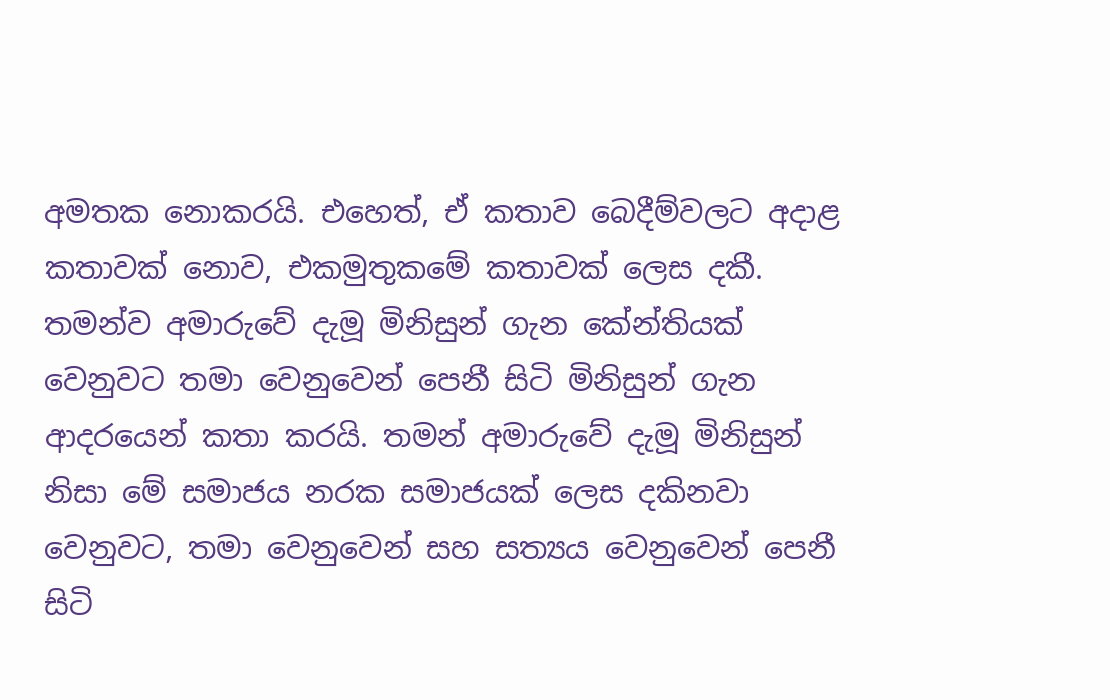අමතක නොකරයි. එහෙත්, ඒ කතාව බෙදීම්වලට අදාළ කතාවක් නොව, එකමුතුකමේ කතාවක් ලෙස දකී. තමන්ව අමාරුවේ දැමූ මිනිසුන් ගැන කේන්තියක් වෙනුවට තමා වෙනුවෙන් පෙනී සිටි මිනිසුන් ගැන ආදරයෙන් කතා කරයි. තමන් අමාරුවේ දැමූ මිනිසුන් නිසා මේ සමාජය නරක සමාජයක් ලෙස දකිනවා වෙනුවට, තමා වෙනුවෙන් සහ සත්‍යය වෙනුවෙන් පෙනී සිටි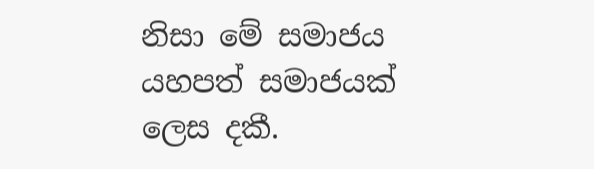නිසා මේ සමාජය යහපත් සමාජයක් ලෙස දකී.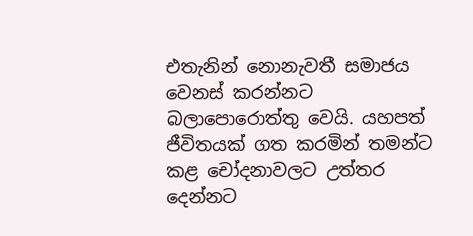එතැනින් නොනැවතී සමාජය වෙනස් කරන්නට බලාපොරොත්තු වෙයි. යහපත් ජීවිතයක් ගත කරමින් තමන්ට කළ චෝදනාවලට උත්තර දෙන්නට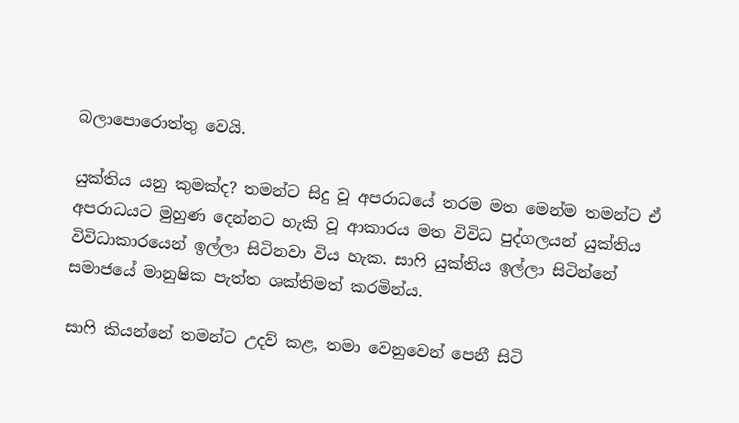බලාපොරොත්තු වෙයි.

යුක්තිය යනු කුමක්ද? තමන්ට සිදු වූ අපරාධයේ තරම මත මෙන්ම තමන්ට ඒ අපරාධයට මුහුණ දෙන්නට හැකි වූ ආකාරය මත විවිධ පුද්ගලයන් යුක්තිය විවිධාකාරයෙන් ඉල්ලා සිටිනවා විය හැක. සාෆි යුක්තිය ඉල්ලා සිටින්නේ සමාජයේ මානුෂික පැත්ත ශක්තිමත් කරමින්ය.

සාෆි කියන්නේ තමන්ට උදව් කළ, තමා වෙනුවෙන් පෙනී සිටි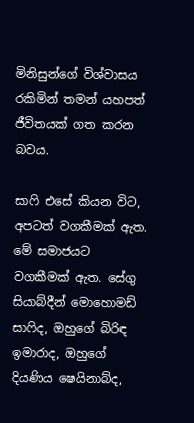මිනිසුන්ගේ විශ්වාසය රකිමින් තමන් යහපත් ජීවිතයක් ගත කරන බවය.

සාෆි එසේ කියන විට, අපටත් වගකීමක් ඇත. මේ සමාජයට වගකීමක් ඇත. සේගු සියාබ්දීන් මොහොමඩ් සාෆිද, ඔහුගේ බිරිඳ ඉමාරාද, ඔහුගේ දියණිය ෂෙයිනාබ්ද,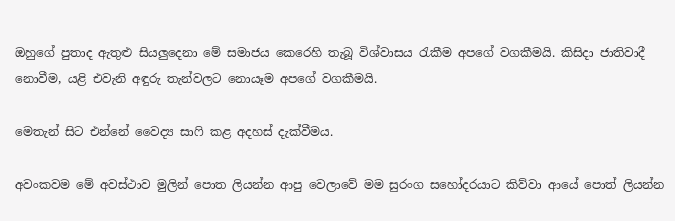ඔහුගේ පුතාද ඇතුළු සියලුදෙනා මේ සමාජය කෙරෙහි තැබූ විශ්වාසය රැකීම අපගේ වගකීමයි. කිසිදා ජාතිවාදී නොවීම, යළි එවැනි අඳුරු තැන්වලට නොයෑම අපගේ වගකීමයි.

මෙතැන් සිට එන්නේ වෛද්‍ය සාෆි කළ අදහස් දැක්වීමය.

අවංකවම මේ අවස්ථාව මුලින් පොත ලියන්න ආපු වෙලාවේ මම සුරංග සහෝදරයාට කිව්වා ආයේ පොත් ලියන්න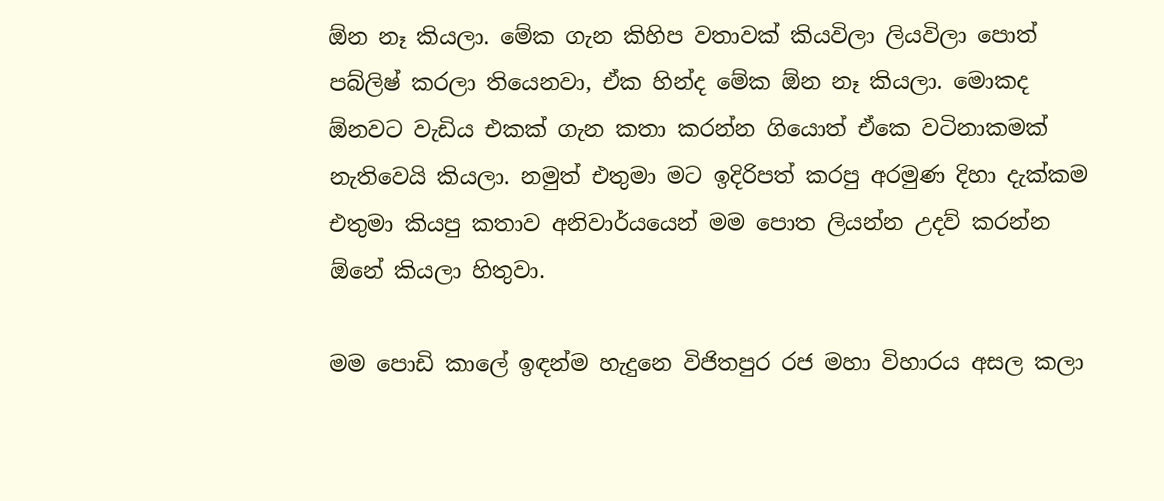ඕන නෑ කියලා. මේක ගැන කිහිප වතාවක් කියවිලා ලියවිලා පොත් පබ්ලිෂ් කරලා තියෙනවා, ඒක හින්ද මේක ඕන නෑ කියලා. මොකද ඕනවට වැඩිය එකක් ගැන කතා කරන්න ගියොත් ඒකෙ වටිනාකමක් නැතිවෙයි කියලා. නමුත් එතුමා මට ඉදිරිපත් කරපු අරමුණ දිහා දැක්කම එතුමා කියපු කතාව අනිවාර්යයෙන් මම පොත ලියන්න උදව් කරන්න ඕනේ කියලා හිතුවා.

මම පොඩි කාලේ ඉඳන්ම හැදුනෙ විජිතපුර රජ මහා විහාරය අසල කලා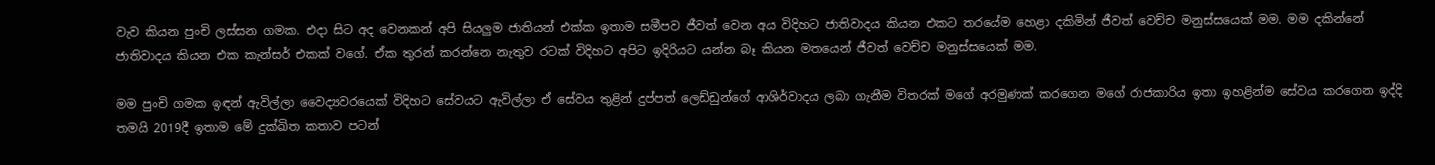වැව කියන පුංචි ලස්සන ගමක. එදා සිට අද වෙනකන් අපි සියලුම ජාතියන් එක්ක ඉතාම සමීපව ජීවත් වෙන අය විදිහට ජාතිවාදය කියන එකට තරයේම හෙළා දකිමින් ජීවත් වෙච්ච මනුස්සයෙක් මම. මම දකින්නේ ජාතිවාදය කියන එක කැන්සර් එකක් වගේ. ඒක තුරන් කරන්නෙ නැතුව රටක් විදිහට අපිට ඉදිරියට යන්න බෑ කියන මතයෙන් ජීවත් වෙච්ච මනුස්සයෙක් මම.

මම පුංචි ගමක ඉඳන් ඇවිල්ලා වෛද්‍යවරයෙක් විදිහට සේවයට ඇවිල්ලා ඒ සේවය තුළින් දුප්පත් ලෙඩ්ඩුන්ගේ ආශිර්වාදය ලබා ගැනීම විතරක් මගේ අරමුණක් කරගෙන මගේ රාජකාරිය ඉතා ඉහළින්ම සේවය කරගෙන ඉද්දි තමයි 2019දී ඉතාම මේ දුක්ඛිත කතාව පටන්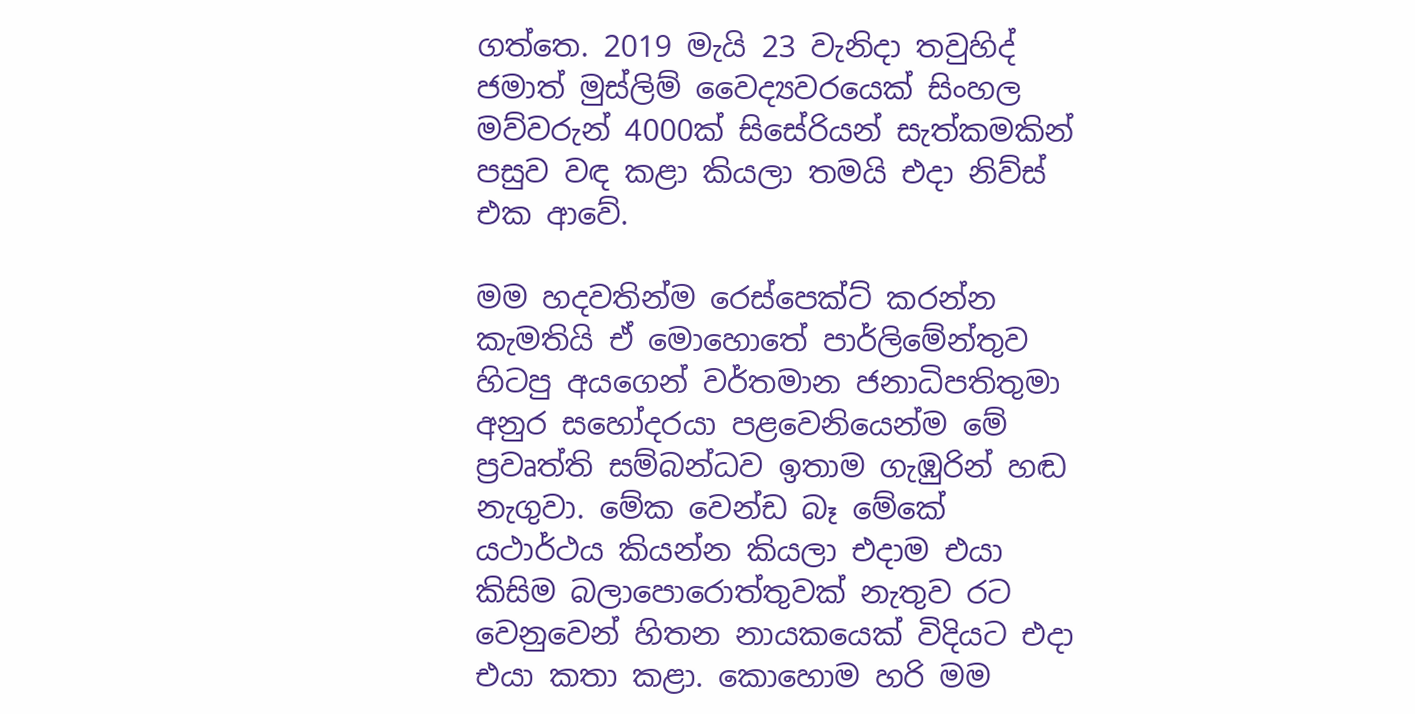ගත්තෙ. 2019 මැයි 23 වැනිදා තවුහිද් ජමාත් මුස්ලිම් වෛද්‍යවරයෙක් සිංහල මව්වරුන් 4000ක් සිසේරියන් සැත්කමකින් පසුව වඳ කළා කියලා තමයි එදා නිව්ස් එක ආවේ.

මම හදවතින්ම රෙස්පෙක්ට් කරන්න කැමතියි ඒ මොහොතේ පාර්ලිමේන්තුව හිටපු අයගෙන් වර්තමාන ජනාධිපතිතුමා අනුර සහෝදරයා පළවෙනියෙන්ම මේ ප්‍රවෘත්ති සම්බන්ධව ඉතාම ගැඹුරින් හඬ නැගුවා. මේක වෙන්ඩ බෑ මේකේ යථාර්ථය කියන්න කියලා එදාම එයා කිසිම බලාපොරොත්තුවක් නැතුව රට වෙනුවෙන් හිතන නායකයෙක් විදියට එදා එයා කතා කළා. කොහොම හරි මම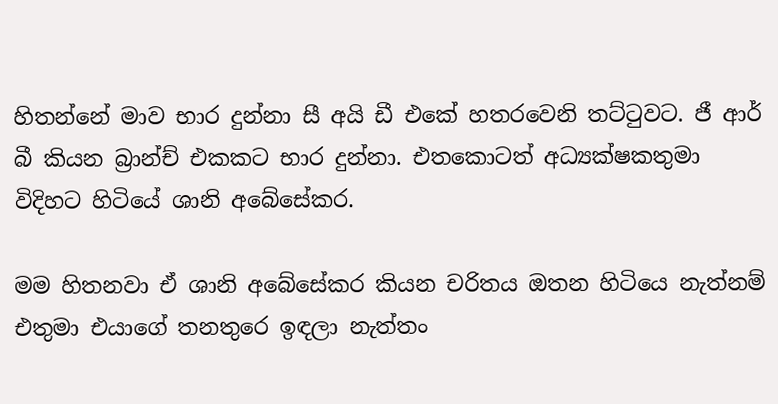හිතන්නේ මාව භාර දුන්නා සී අයි ඩී එකේ හතරවෙනි තට්ටුවට. ජී ආර් බී කියන බ්‍රාන්ච් එකකට භාර දුන්නා. එතකොටත් අධ්‍යක්ෂකතුමා විදිහට හිටියේ ශානි අබේසේකර.

මම හිතනවා ඒ ශානි අබේසේකර කියන චරිතය ඔතන හිටියෙ නැත්නම් එතුමා එයාගේ තනතුරෙ ඉඳලා නැත්තං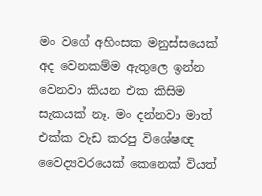මං වගේ අහිංසක මනුස්සයෙක් අද වෙනකම්ම ඇතුලෙ ඉන්න වෙනවා කියන එක කිසිම සැකයක් නෑ. මං දන්නවා මාත් එක්ක වැඩ කරපු විශේෂඥ වෛද්‍යවරයෙක් කෙනෙක් වියත්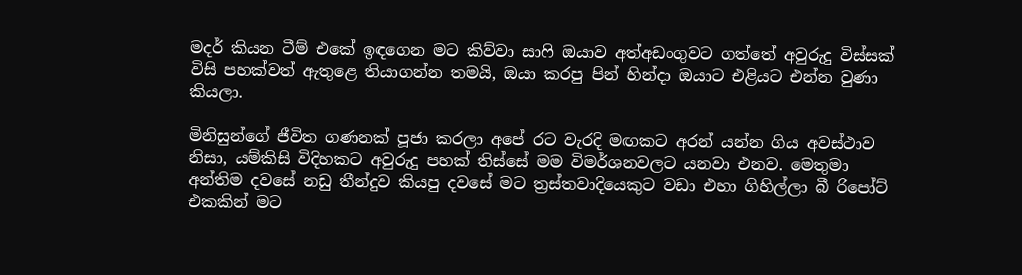මදර් කියන ටීම් එකේ ඉඳගෙන මට කිව්වා සාෆි ඔයාව අත්අඩංගුවට ගත්තේ අවුරුදු විස්සක් විසි පහක්වත් ඇතුළෙ තියාගන්න තමයි, ඔයා කරපු පින් හින්දා ඔයාට එළියට එන්න වුණා කියලා.

මිනිසුන්ගේ ජීවිත ගණනක් පූජා කරලා අපේ රට වැරදි මඟකට අරන් යන්න ගිය අවස්ථාව නිසා, යම්කිසි විදිහකට අවුරුදු පහක් තිස්සේ මම විමර්ශනවලට යනවා එනව. මෙතුමා අන්තිම දවසේ නඩු තීන්දුව කියපු දවසේ මට ත්‍රස්තවාදියෙකුට වඩා එහා ගිහිල්ලා බී රිපෝට් එකකින් මට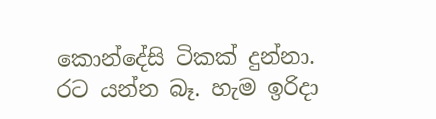කොන්දේසි ටිකක් දුන්නා. රට යන්න බෑ. හැම ඉරිදා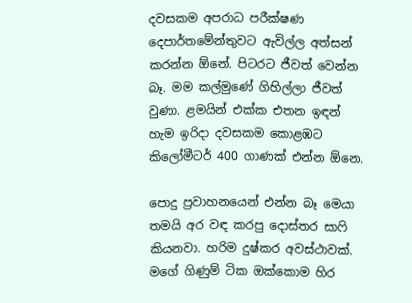දවසකම අපරාධ පරීක්ෂණ දෙපාර්තමේන්තුවට ඇවිල්ල අත්සන් කරන්න ඕනේ. පිටරට ජීවත් වෙන්න බෑ. මම කල්මුණේ ගිහිල්ලා ජීවත් වුණා. ළමයින් එක්ක එතන ඉඳන් හැම ඉරිදා දවසකම කොළඹට කිලෝමීටර් 400 ගාණක් එන්න ඕනෙ.

පොදු ප්‍රවාහනයෙන් එන්න බෑ මෙයා තමයි අර වඳ කරපු දොස්තර සාෆි කියනවා. හරිම දුෂ්කර අවස්ථාවක්. මගේ ගිණුම් ටික ඔක්කොම හිර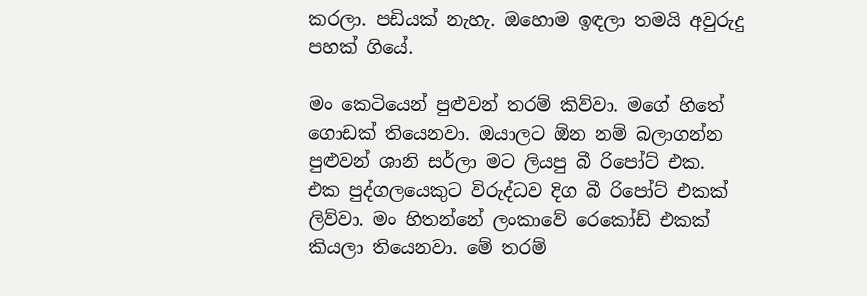කරලා. පඩියක් නැහැ. ඔහොම ඉඳලා තමයි අවුරුදු පහක් ගියේ.

මං කෙටියෙන් පුළුවන් තරම් කිව්වා. මගේ හිතේ ගොඩක් තියෙනවා. ඔයාලට ඕන නම් බලාගන්න පුළුවන් ශානි සර්ලා මට ලියපු බී රිපෝට් එක. එක පුද්ගලයෙකුට විරුද්ධව දිග බී රිපෝට් එකක් ලිව්වා. මං හිතන්නේ ලංකාවේ රෙකෝඩ් එකක් කියලා තියෙනවා. මේ තරම්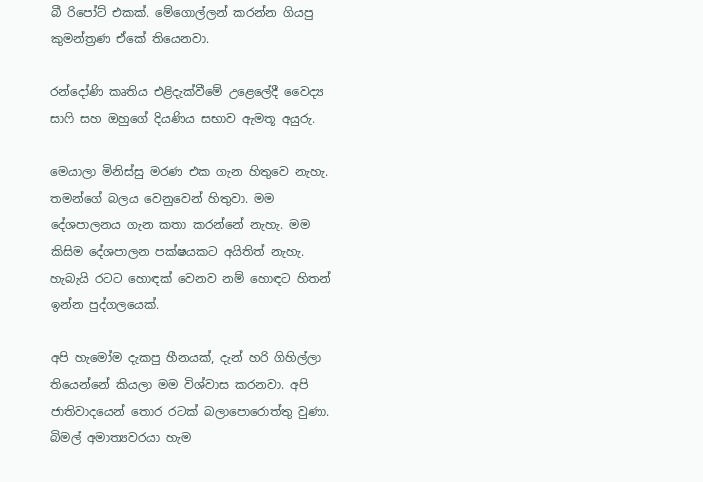බී රිපෝට් එකක්. මේගොල්ලන් කරන්න ගියපු කුමන්ත්‍රණ ඒකේ තියෙනවා.

රන්දෝණි කෘතිය එළිදැක්වීමේ උළෙලේදී වෛද්‍ය සාෆි සහ ඔහුගේ දියණිය සභාව ඇමතූ අයුරු.

මෙයාලා මිනිස්සු මරණ එක ගැන හිතුවෙ නැහැ. තමන්ගේ බලය වෙනුවෙන් හිතුවා. මම දේශපාලනය ගැන කතා කරන්නේ නැහැ. මම කිසිම දේශපාලන පක්ෂයකට අයිතිත් නැහැ. හැබැයි රටට හොඳක් වෙනව නම් හොඳට හිතන් ඉන්න පුද්ගලයෙක්.

අපි හැමෝම දැකපු හීනයක්, දැන් හරි ගිහිල්ලා තියෙන්නේ කියලා මම විශ්වාස කරනවා. අපි ජාතිවාදයෙන් තොර රටක් බලාපොරොත්තු වුණා. බිමල් අමාත්‍යවරයා හැම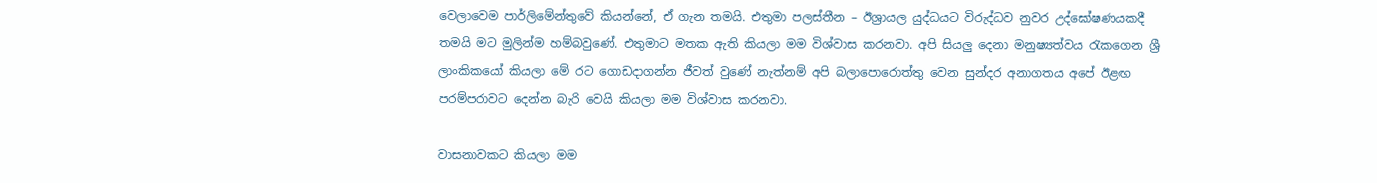වෙලාවෙම පාර්ලිමේන්තුවේ කියන්නේ, ඒ ගැන තමයි. එතුමා පලස්තීන – ඊශ්‍රායල යුද්ධයට විරුද්ධව නුවර උද්ඝෝෂණයකදී තමයි මට මුලින්ම හම්බවුණේ. එතුමාට මතක ඇති කියලා මම විශ්වාස කරනවා. අපි සියලු දෙනා මනුෂ්‍යත්වය රැකගෙන ශ්‍රී ලාංකිකයෝ කියලා මේ රට ගොඩදාගන්න ජීවත් වුණේ නැත්නම් අපි බලාපොරොත්තු වෙන සුන්දර අනාගතය අපේ ඊළඟ පරම්පරාවට දෙන්න බැරි වෙයි කියලා මම විශ්වාස කරනවා.

වාසනාවකට කියලා මම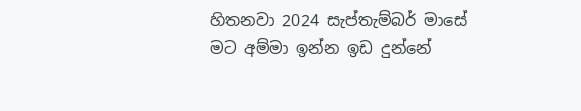හිතනවා 2024 සැප්තැම්බර් මාසේ මට අම්මා ඉන්න ඉඩ දුන්නේ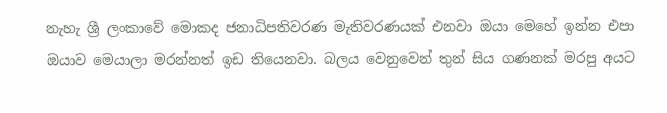නැහැ ශ්‍රී ලංකාවේ මොකද ජනාධිපතිවරණ මැතිවරණයක් එනවා ඔයා මෙහේ ඉන්න එපා ඔයාව මෙයාලා මරන්නත් ඉඩ තියෙනවා. බලය වෙනුවෙන් තුන් සිය ගණනක් මරපු අයට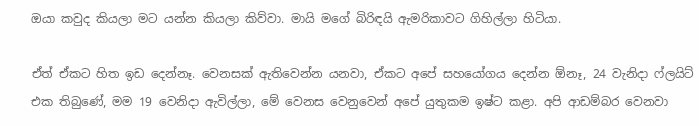ඔයා කවුද කියලා මට යන්න කියලා කිව්වා. මායි මගේ බිරිඳයි ඇමරිකාවට ගිහිල්ලා හිටියා.

ඒත් ඒකට හිත ඉඩ දෙන්නෑ. වෙනසක් ඇතිවෙන්න යනවා, ඒකට අපේ සහයෝගය දෙන්න ඕනෑ, 24 වැනිදා ෆ්ලයිට් එක තිබුණේ, මම 19 වෙනිදා ඇවිල්ලා, මේ වෙනස වෙනුවෙන් අපේ යුතුකම ඉෂ්ට කළා. අපි ආඩම්බර වෙනවා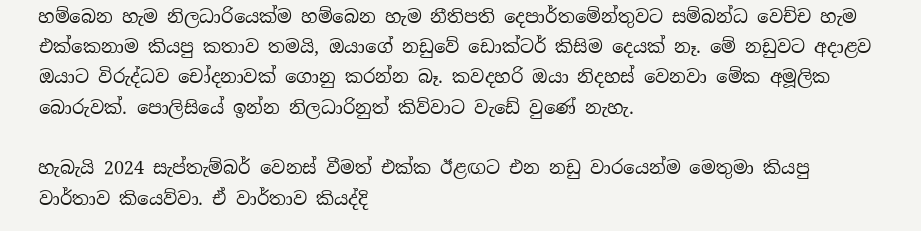හම්බෙන හැම නිලධාරියෙක්ම හම්බෙන හැම නීතිපති දෙපාර්තමේන්තුවට සම්බන්ධ වෙච්ච හැම එක්කෙනාම කියපු කතාව තමයි, ඔයාගේ නඩුවේ ඩොක්ටර් කිසිම දෙයක් නෑ. මේ නඩුවට අදාළව ඔයාට විරුද්ධව චෝදනාවක් ගොනු කරන්න බෑ. කවදහරි ඔයා නිදහස් වෙනවා මේක අමූලික බොරුවක්. පොලිසියේ ඉන්න නිලධාරිනුත් කිව්වාට වැඩේ වුණේ නැහැ.

හැබැයි 2024 සැප්තැම්බර් වෙනස් වීමත් එක්ක ඊළඟට එන නඩු වාරයෙන්ම මෙතුමා කියපු වාර්තාව කියෙව්වා. ඒ වාර්තාව කියද්දි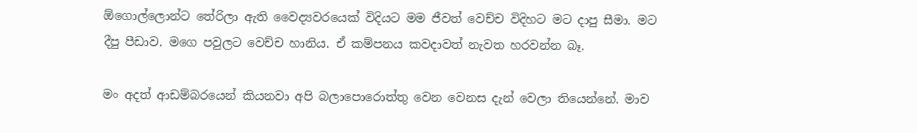ඕගොල්ලොන්ට තේරිලා ඇති වෛද්‍යවරයෙක් විදියට මම ජීවත් වෙච්ච විදිහට මට දාපු සීමා. මට දීපු පීඩාව. මගෙ පවුලට වෙච්ච හානිය. ඒ කම්පනය කවදාවත් නැවත හරවන්න බෑ.

මං අදත් ආඩම්බරයෙන් කියනවා අපි බලාපොරොත්තු වෙන වෙනස දැන් වෙලා තියෙන්නේ. මාව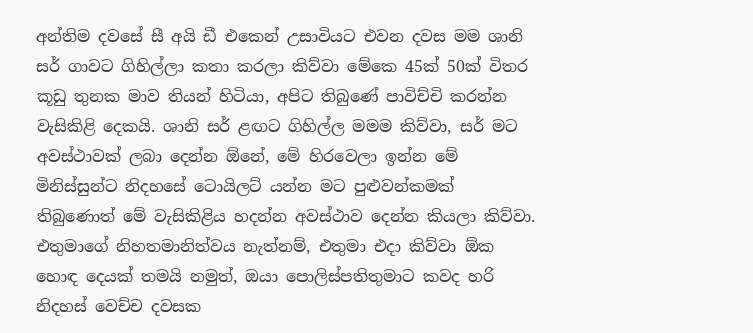අන්තිම දවසේ සී අයි ඩී එකෙන් උසාවියට එවන දවස මම ශානි සර් ගාවට ගිහිල්ලා කතා කරලා කිව්වා මේකෙ 45ක් 50ක් විතර කූඩු තුනක මාව තියන් හිටියා, අපිට තිබුණේ පාවිච්චි කරන්න වැසිකිළි දෙකයි. ශානි සර් ළඟට ගිහිල්ල මමම කිව්වා, සර් මට අවස්ථාවක් ලබා දෙන්න ඕනේ, මේ හිරවෙලා ඉන්න මේ මිනිස්සුන්ට නිදහසේ ටොයිලට් යන්න මට පුළුවන්කමක් තිබුණොත් මේ වැසිකිළිය හදන්න අවස්ථාව දෙන්න කියලා කිව්වා. එතුමාගේ නිහතමානිත්වය නැත්නම්, එතුමා එදා කිව්වා ඕක හොඳ දෙයක් තමයි නමුත්, ඔයා පොලිස්පතිතුමාට කවද හරි නිදහස් වෙච්ච දවසක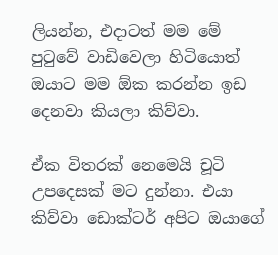ලියන්න, එදාටත් මම මේ පුටුවේ වාඩිවෙලා හිටියොත් ඔයාට මම ඕක කරන්න ඉඩ දෙනවා කියලා කිව්වා.

ඒක විතරක් නෙමෙයි චූටි උපදෙසක් මට දුන්නා. එයා කිව්වා ඩොක්ටර් අපිට ඔයාගේ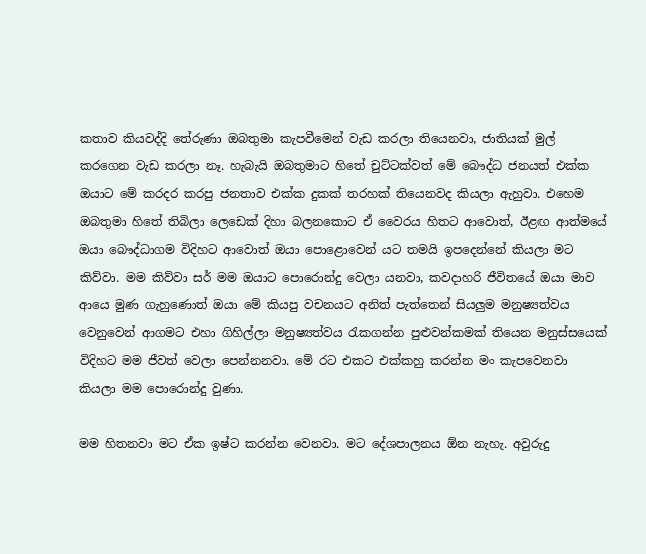කතාව කියවද්දි තේරුණා ඔබතුමා කැපවීමෙන් වැඩ කරලා තියෙනවා, ජාතියක් මුල් කරගෙන වැඩ කරලා නෑ. හැබැයි ඔබතුමාට හිතේ චුට්ටක්වත් මේ බෞද්ධ ජනයත් එක්ක ඔයාට මේ කරදර කරපු ජනතාව එක්ක දුකක් තරහක් තියෙනවද කියලා ඇහුවා. එහෙම ඔබතුමා හිතේ තිබිලා ලෙඩෙක් දිහා බලනකොට ඒ වෛරය හිතට ආවොත්, ඊළඟ ආත්මයේ ඔයා බෞද්ධාගම විදිහට ආවොත් ඔයා පොළොවෙන් යට තමයි ඉපදෙන්නේ කියලා මට කිව්වා. මම කිව්වා සර් මම ඔයාට පොරොන්දු වෙලා යනවා, කවදාහරි ජීවිතයේ ඔයා මාව ආයෙ මුණ ගැහුණොත් ඔයා මේ කියපු වචනයට අනිත් පැත්තෙන් සියලුම මනුෂ්‍යත්වය වෙනුවෙන් ආගමට එහා ගිහිල්ලා මනුෂ්‍යත්වය රැකගන්න පුළුවන්කමක් තියෙන මනුස්සයෙක් විදිහට මම ජීවත් වෙලා පෙන්නනවා. මේ රට එකට එක්කහු කරන්න මං කැපවෙනවා කියලා මම පොරොන්දු වුණා.

මම හිතනවා මට ඒක ඉෂ්ට කරන්න වෙනවා. මට දේශපාලනය ඕන නැහැ. අවුරුදු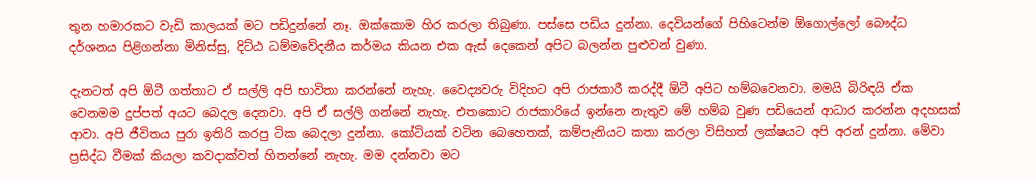තුන හමාරකට වැඩි කාලයක් මට පඩිදුන්නේ නෑ. ඔක්කොම හිර කරලා තිබුණා. පස්සෙ පඩිය දුන්නා. දෙවියන්ගේ පිහිටෙන්ම ඕගොල්ලෝ බෞද්ධ දර්ශනය පිළිගන්නා මිනිස්සු, දිට්ඨ ධම්මවේදනීය කර්මය කියන එක ඇස් දෙකෙන් අපිට බලන්න පුළුවන් වුණා.

දැනටත් අපි ඕටී ගත්තාට ඒ සල්ලි අපි භාවිතා කරන්නේ නැහැ. වෛද්‍යවරු විදිහට අපි රාජකාරී කරද්දී ඕටී අපිට හම්බවෙනවා. මමයි බිරිඳයි ඒක වෙනමම දුප්පත් අයට බෙදල දෙනවා. අපි ඒ සල්ලි ගන්නේ නැහැ. එතකොට රාජකාරියේ ඉන්නෙ නැතුව මේ හම්බ වුණ පඩියෙන් ආධාර කරන්න අදහසක් ආවා. අපි ජීවිතය පුරා ඉතිරි කරපු ටික බෙදලා දුන්නා. කෝටියක් වටින බෙහෙතක්, කම්පැනියට කතා කරලා විසිහත් ලක්ෂයට අපි අරන් දුන්නා. මේවා ප්‍රසිද්ධ වීමක් කියලා කවදාක්වත් හිතන්නේ නැහැ. මම දන්නවා මට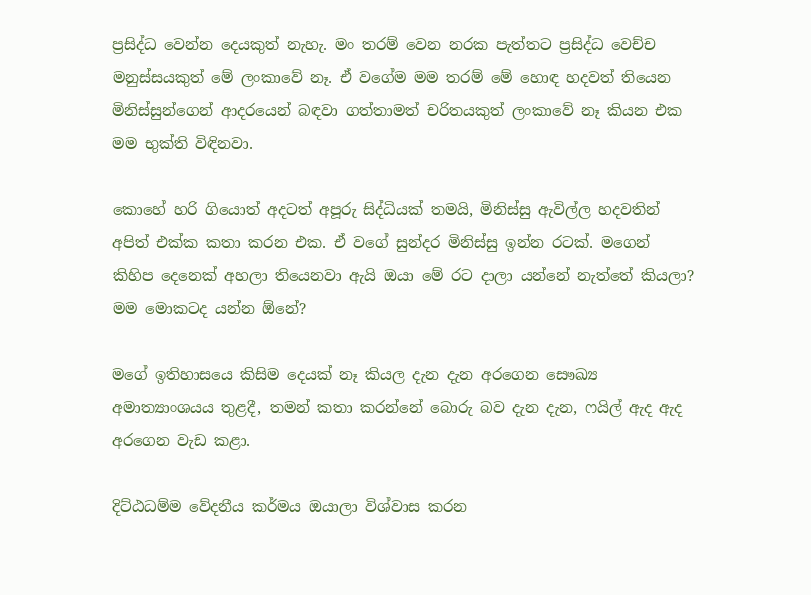ප්‍රසිද්ධ වෙන්න දෙයකුත් නැහැ. මං තරම් වෙන නරක පැත්තට ප්‍රසිද්ධ වෙච්ච මනුස්සයකුත් මේ ලංකාවේ නෑ. ඒ වගේම මම තරම් මේ හොඳ හදවත් තියෙන මිනිස්සුන්ගෙන් ආදරයෙන් බඳවා ගත්තාමත් චරිතයකුත් ලංකාවේ නෑ කියන එක මම භුක්ති විඳිනවා.

කොහේ හරි ගියොත් අදටත් අපූරු සිද්ධියක් තමයි, මිනිස්සු ඇවිල්ල හදවතින් අපිත් එක්ක කතා කරන එක. ඒ වගේ සුන්දර මිනිස්සු ඉන්න රටක්. මගෙන් කිහිප දෙනෙක් අහලා තියෙනවා ඇයි ඔයා මේ රට දාලා යන්නේ නැත්තේ කියලා? මම මොකටද යන්න ඕනේ?

මගේ ඉතිහාසයෙ කිසිම දෙයක් නෑ කියල දැන දැන අරගෙන සෞඛ්‍ය අමාත්‍යාංශයය තුළදී, තමන් කතා කරන්නේ බොරු බව දැන දැන, ෆයිල් ඇද ඇද අරගෙන වැඩ කළා.

දිට්ඨධම්ම වේදනීය කර්මය ඔයාලා විශ්වාස කරන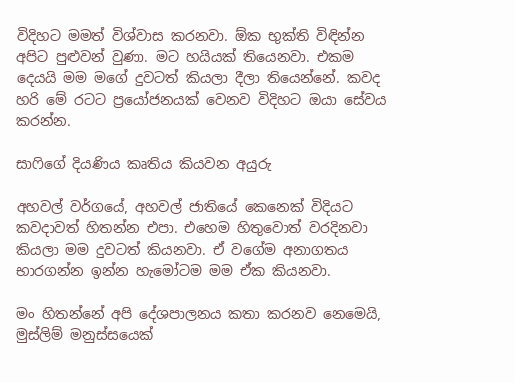විදිහට මමත් විශ්වාස කරනවා. ඕක භුක්ති විඳින්න අපිට පුළුවන් වුණා. මට හයියක් තියෙනවා. එකම දෙයයි මම මගේ දුවටත් කියලා දීලා තියෙන්නේ. කවද හරි මේ රටට ප්‍රයෝජනයක් වෙනව විදිහට ඔයා සේවය කරන්න.

සාෆිගේ දියණිය කෘතිය කියවන අයුරු

අහවල් වර්ගයේ, අහවල් ජාතියේ කෙනෙක් විදියට කවදාවත් හිතන්න එපා. එහෙම හිතුවොත් වරදිනවා කියලා මම දුවටත් කියනවා. ඒ වගේම අනාගතය භාරගන්න ඉන්න හැමෝටම මම ඒක කියනවා.

මං හිතන්නේ අපි දේශපාලනය කතා කරනව නෙමෙයි, මුස්ලිම් මනුස්සයෙක්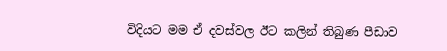විදියට මම ඒ දවස්වල ඊට කලින් තිබුණ පීඩාව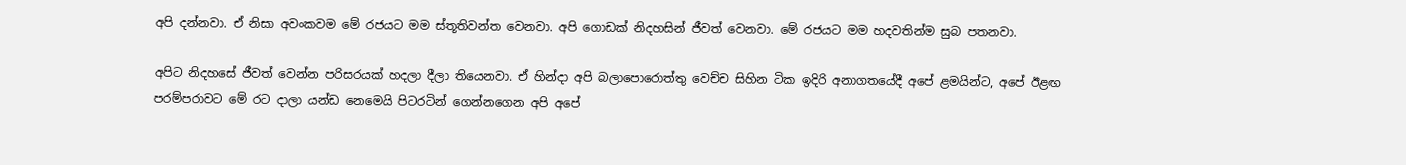අපි දන්නවා. ඒ නිසා අවංකවම මේ රජයට මම ස්තූතිවන්ත වෙනවා. අපි ගොඩක් නිදහසින් ජීවත් වෙනවා. මේ රජයට මම හදවතින්ම සුබ පතනවා.

අපිට නිදහසේ ජීවත් වෙන්න පරිසරයක් හදලා දීලා තියෙනවා. ඒ හින්දා අපි බලාපොරොත්තු වෙච්ච සිහින ටික ඉදිරි අනාගතයේදී අපේ ළමයින්ට, අපේ ඊළඟ පරම්පරාවට මේ රට දාලා යන්ඩ නෙමෙයි පිටරටින් ගෙන්නගෙන අපි අපේ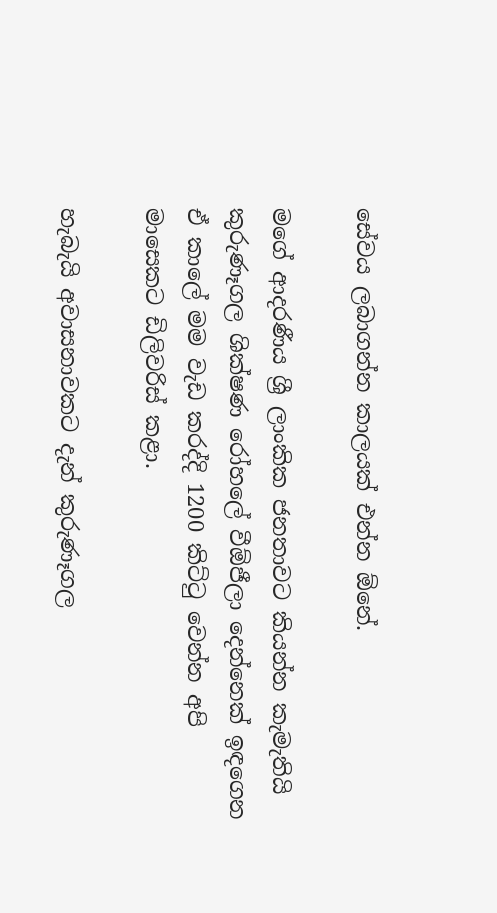සේවය ලබාගන්න කාලයක් එන්න ඕනේ.

මගේ ආදරණීය ශ්‍රී ලාංකික ජනතාවට කියන්න කැමැතියි කුරුණෑගල ශික්ෂණ රෝහලේ වීඕජීලා දෙන්නෙක් ඉඳගෙන ඒ කාලේ මම වැඩ කරද්දි 1200 කිට්ටු වෙන්න අපි මාසෙකට ඩිලිවරිස් කළා.

හැබැයි අවාසනාවකට දැන් කුරුණෑගල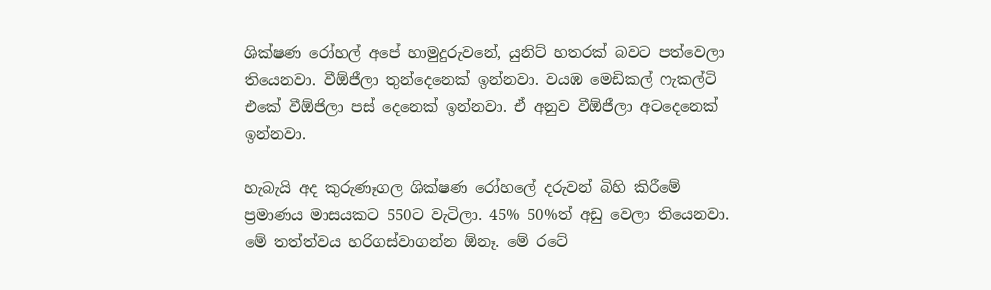ශික්ෂණ රෝහල් අපේ හාමුදුරුවනේ, යුනිට් හතරක් බවට පත්වෙලා තියෙනවා. වීඕජීලා තුන්දෙනෙක් ඉන්නවා. වයඹ මෙඩිකල් ෆැකල්ටි එකේ වීඕජිලා පස් දෙනෙක් ඉන්නවා. ඒ අනුව වීඕජීලා අටදෙනෙක් ඉන්නවා.

හැබැයි අද කුරුණෑගල ශික්ෂණ රෝහලේ දරුවන් බිහි කිරීමේ ප්‍රමාණය මාසයකට 550ට වැටිලා. 45% 50%ත් අඩු වෙලා තියෙනවා. මේ තත්ත්වය හරිගස්වාගන්න ඕනෑ. මේ රටේ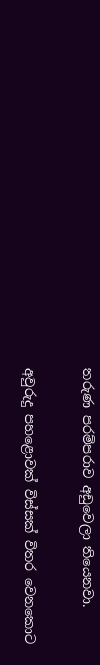තරුණ පරම්පරාව අඩුවෙලා තියෙනවා.

අවුරුදු පහළොවක් විස්සක් විතර වෙනකොට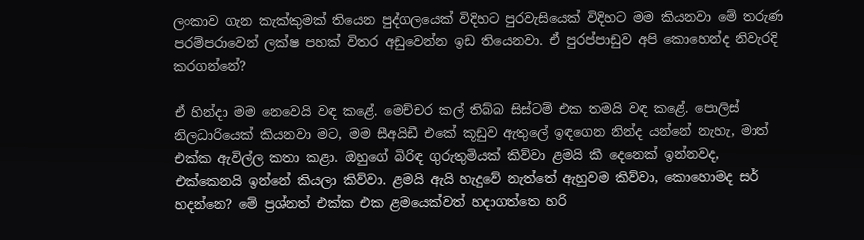ලංකාව ගැන කැක්කුමක් තියෙන පුද්ගලයෙක් විදිහට පුරවැසියෙක් විදිහට මම කියනවා මේ තරුණ පරම්පරාවෙන් ලක්ෂ පහක් විතර අඩුවෙන්න ඉඩ තියෙනවා. ඒ පුරප්පාඩුව අපි කොහෙන්ද නිවැරදි කරගන්නේ?

ඒ හින්දා මම නෙවෙයි වඳ කළේ. මෙච්චර කල් තිබ්බ සිස්ටම් එක තමයි වඳ කළේ. පොලිස් නිලධාරියෙක් කියනවා මට, මම සීඅයිඩී එකේ කූඩුව ඇතුලේ ඉඳගෙන නින්ද යන්නේ නැහැ, මාත් එක්ක ඇවිල්ල කතා කළා. ඔහුගේ බිරිඳ ගුරුතුමියක් කිව්වා ළමයි කී දෙනෙක් ඉන්නවද, එක්කෙනයි ඉන්නේ කියලා කිව්වා. ළමයි ඇයි හැදුවේ නැත්තේ ඇහුවම කිව්වා, කොහොමද සර් හදන්නෙ? මේ ප්‍රශ්නත් එක්ක එක ළමයෙක්වත් හදාගත්තෙ හරි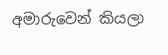අමාරුවෙන් කියලා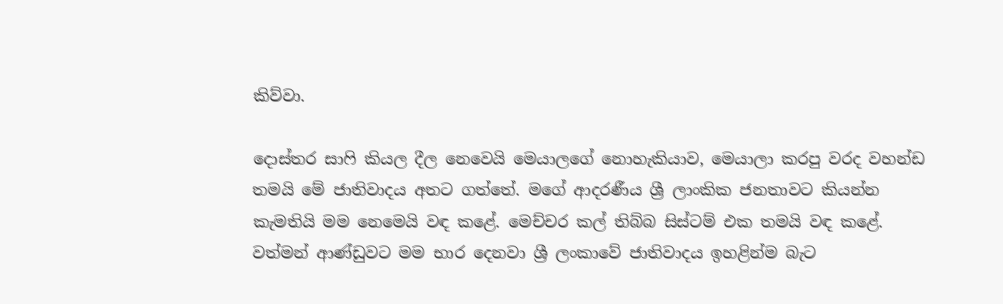කිව්වා.

දොස්තර සාෆි කියල දීල නෙවෙයි මෙයාලගේ නොහැකියාව, මෙයාලා කරපු වරද වහන්ඩ තමයි මේ ජාතිවාදය අතට ගත්තේ. මගේ ආදරණීය ශ්‍රී ලාංකික ජනතාවට කියන්න කැමතියි මම නෙමෙයි වඳ කළේ. මෙච්චර කල් තිබ්බ සිස්ටම් එක තමයි වඳ කළේ. වත්මන් ආණ්ඩුවට මම භාර දෙනවා ශ්‍රී ලංකාවේ ජාතිවාදය ඉහළින්ම බැට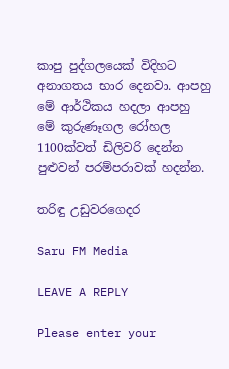කාපු පුද්ගලයෙක් විදිහට අනාගතය භාර දෙනවා. ආපහු මේ ආර්ථිකය හදලා ආපහු මේ කුරුණෑගල රෝහල 1100ක්වත් ඩිලිවරි දෙන්න පුළුවන් පරම්පරාවක් හදන්න.

තරිඳු උඩුවරගෙදර

Saru FM Media

LEAVE A REPLY

Please enter your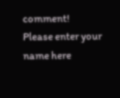comment!
Please enter your name here